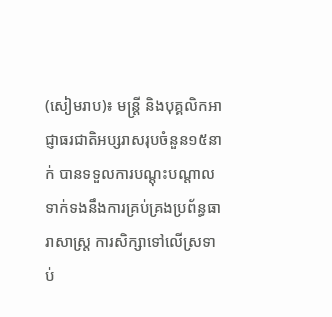(សៀមរាប)៖ មន្រ្តី និងបុគ្គលិកអាជ្ញាធរជាតិអប្សរាសរុបចំនួន១៥នាក់ បានទទួលការបណ្ដុះបណ្ដាលទាក់ទងនឹងការគ្រប់គ្រងប្រព័ន្ធធារាសាស្រ្ដ ការសិក្សាទៅលើស្រទាប់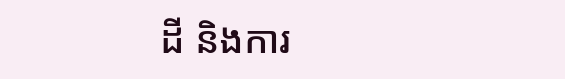ដី និងការ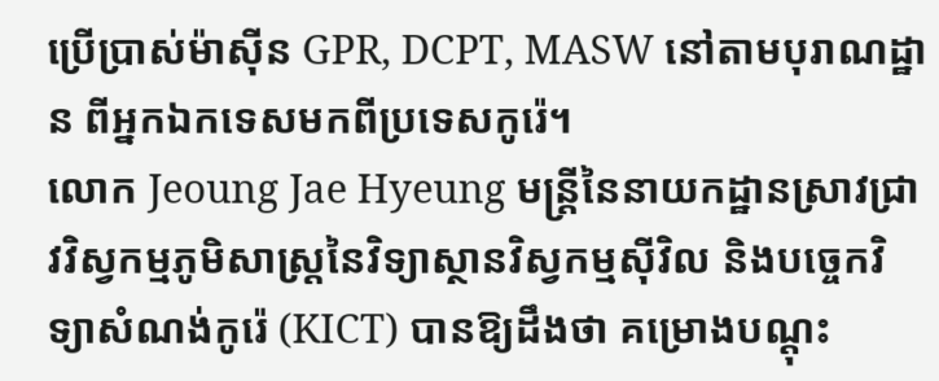ប្រើប្រាស់ម៉ាស៊ីន GPR, DCPT, MASW នៅតាមបុរាណដ្ឋាន ពីអ្នកឯកទេសមកពីប្រទេសកូរ៉េ។
លោក Jeoung Jae Hyeung មន្រ្តីនៃនាយកដ្ឋានស្រាវជ្រាវវិស្វកម្មភូមិសាស្ត្រនៃវិទ្យាស្ថានវិស្វកម្មស៊ីវិល និងបច្ចេកវិទ្យាសំណង់កូរ៉េ (KICT) បានឱ្យដឹងថា គម្រោងបណ្ដុះ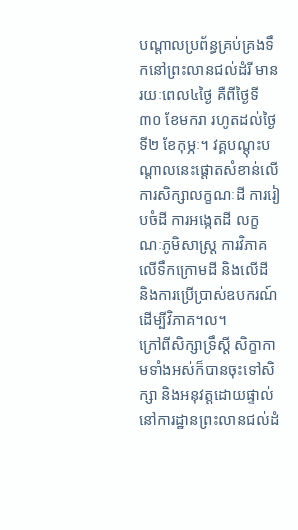បណ្ដាលប្រព័ន្ធគ្រប់គ្រងទឹកនៅព្រះលានជល់ដំរី មានរយៈពេល៤ថ្ងៃ គឺពីថ្ងៃទី៣០ ខែមករា រហូតដល់ថ្ងៃទី២ ខែកុម្ភៈ។ វគ្គបណ្ដុះបណ្ដាលនេះផ្ដោតសំខាន់លើការសិក្សាលក្ខណៈដី ការរៀបចំដី ការអង្កេតដី លក្ខណៈភូមិសាស្រ្ដ ការវិភាគលើទឹកក្រោមដី និងលើដី និងការប្រើប្រាស់ឧបករណ៍ដើម្បីវិភាគ។ល។
ក្រៅពីសិក្សាទ្រឹស្តី សិក្ខាកាមទាំងអស់ក៏បានចុះទៅសិក្សា និងអនុវត្តដោយផ្ទាល់នៅការដ្ឋានព្រះលានជល់ដំ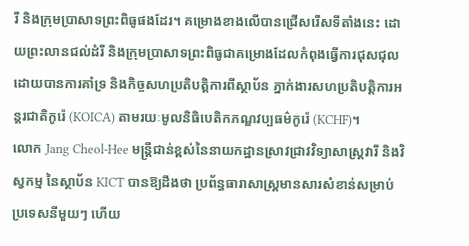រី និងក្រុមប្រាសាទព្រះពិធូផងដែរ។ គម្រោងខាងលើបានជ្រើសរើសទីតាំងនេះ ដោយព្រះលានជល់ដំរី និងក្រុមប្រាសាទព្រះពិធូជាគម្រោងដែលកំពុងធ្វើការជុសជុលដោយបានការគាំទ្រ និងកិច្ចសហប្រតិបត្តិការពីស្ថាប័ន ភ្នាក់ងារសហប្រតិបត្តិការអន្តរជាតិកូរ៉េ (KOICA) តាមរយៈមូលនិធិបេតិកភណ្ឌវប្បធម៌កូរ៉េ (KCHF)។
លោក Jang Cheol-Hee មន្រ្តីជាន់ខ្ពស់នៃនាយកដ្ឋានស្រាវជ្រាវវិទ្យាសាស្ត្រវារី និងវិស្វកម្ម នៃស្ថាប័ន KICT បានឱ្យដឹងថា ប្រព័ន្ធធារាសាស្រ្ដមានសារសំខាន់សម្រាប់ប្រទេសនីមួយៗ ហើយ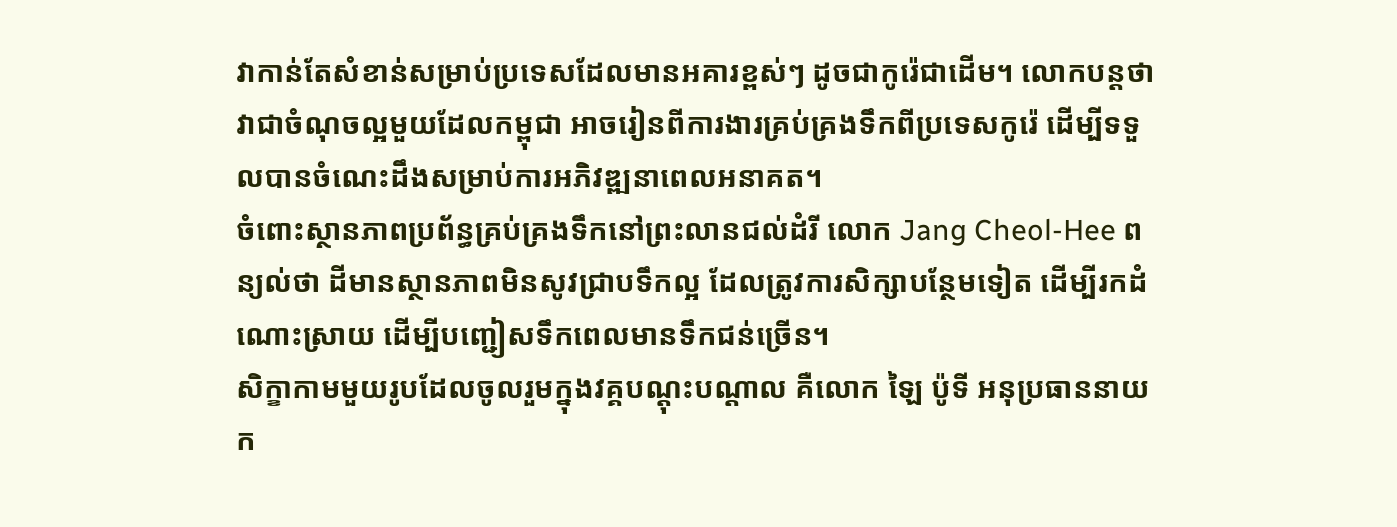វាកាន់តែសំខាន់សម្រាប់ប្រទេសដែលមានអគារខ្ពស់ៗ ដូចជាកូរ៉េជាដើម។ លោកបន្តថា វាជាចំណុចល្អមួយដែលកម្ពុជា អាចរៀនពីការងារគ្រប់គ្រងទឹកពីប្រទេសកូរ៉េ ដើម្បីទទួលបានចំណេះដឹងសម្រាប់ការអភិវឌ្ឍនាពេលអនាគត។
ចំពោះស្ថានភាពប្រព័ន្ធគ្រប់គ្រងទឹកនៅព្រះលានជល់ដំរី លោក Jang Cheol-Hee ពន្យល់ថា ដីមានស្ថានភាពមិនសូវជ្រាបទឹកល្អ ដែលត្រូវការសិក្សាបន្ថែមទៀត ដើម្បីរកដំណោះស្រាយ ដើម្បីបញ្ជៀសទឹកពេលមានទឹកជន់ច្រើន។
សិក្ខាកាមមួយរូបដែលចូលរួមក្នុងវគ្គបណ្ដុះបណ្ដាល គឺលោក ឡៃ ប៉ូទី អនុប្រធាននាយក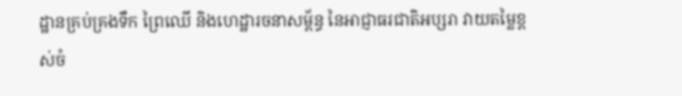ដ្ឋានគ្រប់គ្រងទឹក ព្រៃឈើ និងហេដ្ឋារចនាសម្ព័ន្ធ នៃអាជ្ញាធរជាតិអប្សរា វាយតម្លៃខ្ពស់ចំ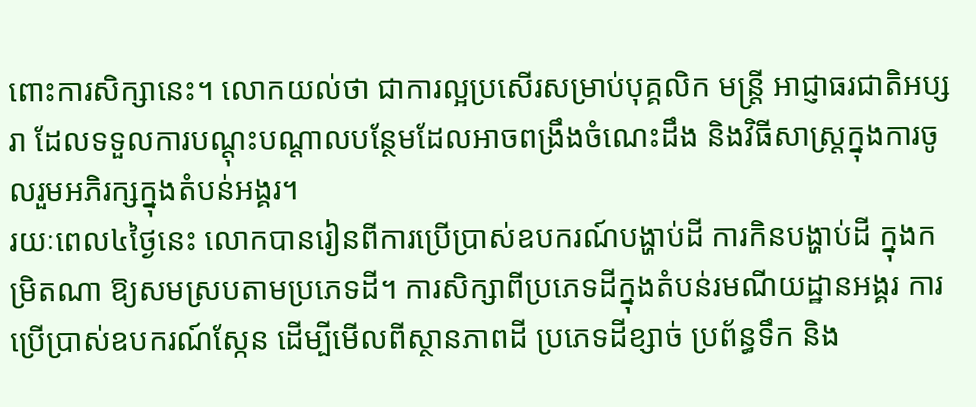ពោះការសិក្សានេះ។ លោកយល់ថា ជាការល្អប្រសើរសម្រាប់បុគ្គលិក មន្រ្តី អាជ្ញាធរជាតិអប្សរា ដែលទទួលការបណ្ដុះបណ្ដាលបន្ថែមដែលអាចពង្រឹងចំណេះដឹង និងវិធីសាស្រ្ដក្នុងការចូលរួមអភិរក្សក្នុងតំបន់អង្គរ។
រយៈពេល៤ថ្ងៃនេះ លោកបានរៀនពីការប្រើប្រាស់ឧបករណ៍បង្ហាប់ដី ការកិនបង្ហាប់ដី ក្នុងកម្រិតណា ឱ្យសមស្របតាមប្រភេទដី។ ការសិក្សាពីប្រភេទដីក្នុងតំបន់រមណីយដ្ឋានអង្គរ ការប្រើប្រាស់ឧបករណ៍ស្កែន ដើម្បីមើលពីស្ថានភាពដី ប្រភេទដីខ្សាច់ ប្រព័ន្ធទឹក និង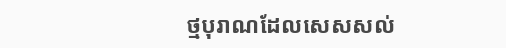ថ្មបុរាណដែលសេសសល់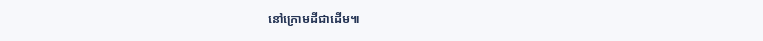នៅក្រោមដីជាដើម៕